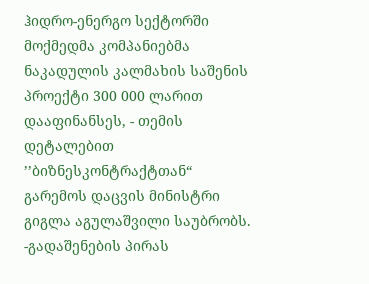ჰიდრო-ენერგო სექტორში მოქმედმა კომპანიებმა ნაკადულის კალმახის საშენის პროექტი 300 000 ლარით დააფინანსეს, - თემის დეტალებით ’’ბიზნესკონტრაქტთან“ გარემოს დაცვის მინისტრი გიგლა აგულაშვილი საუბრობს.
-გადაშენების პირას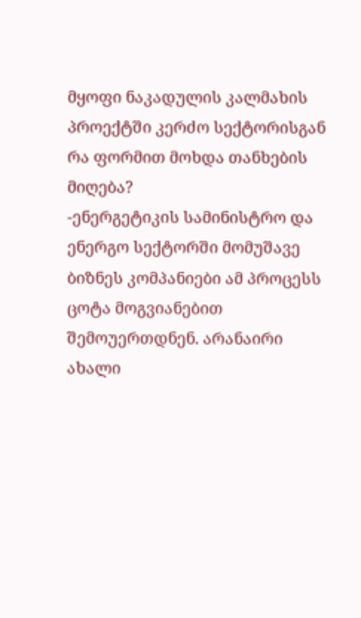მყოფი ნაკადულის კალმახის პროექტში კერძო სექტორისგან რა ფორმით მოხდა თანხების მიღება?
-ენერგეტიკის სამინისტრო და ენერგო სექტორში მომუშავე ბიზნეს კომპანიები ამ პროცესს ცოტა მოგვიანებით შემოუერთდნენ. არანაირი ახალი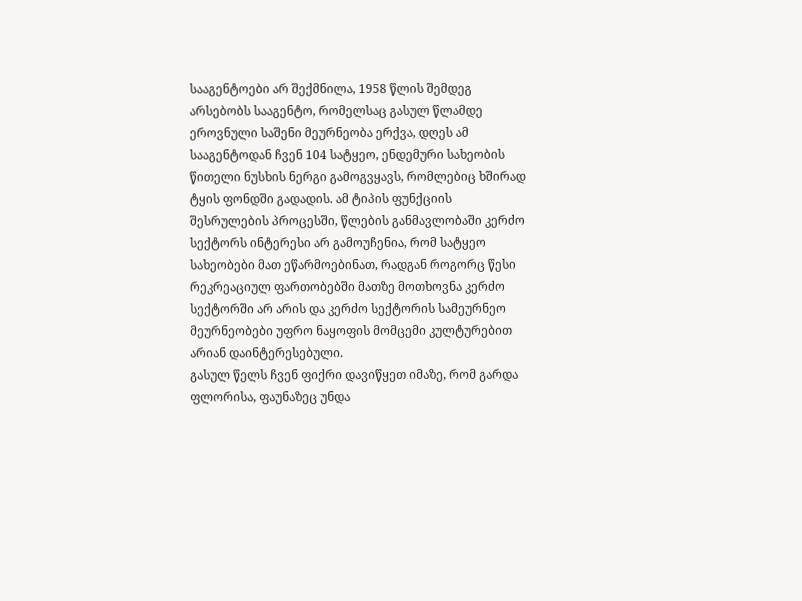სააგენტოები არ შექმნილა, 1958 წლის შემდეგ არსებობს სააგენტო, რომელსაც გასულ წლამდე ეროვნული საშენი მეურნეობა ერქვა, დღეს ამ სააგენტოდან ჩვენ 104 სატყეო, ენდემური სახეობის წითელი ნუსხის ნერგი გამოგვყავს, რომლებიც ხშირად ტყის ფონდში გადადის. ამ ტიპის ფუნქციის შესრულების პროცესში, წლების განმავლობაში კერძო სექტორს ინტერესი არ გამოუჩენია, რომ სატყეო სახეობები მათ ეწარმოებინათ, რადგან როგორც წესი რეკრეაციულ ფართობებში მათზე მოთხოვნა კერძო სექტორში არ არის და კერძო სექტორის სამეურნეო მეურნეობები უფრო ნაყოფის მომცემი კულტურებით არიან დაინტერესებული.
გასულ წელს ჩვენ ფიქრი დავიწყეთ იმაზე, რომ გარდა ფლორისა, ფაუნაზეც უნდა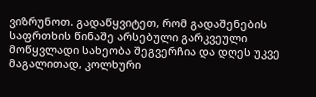ვიზრუნოთ. გადაწყვიტეთ, რომ გადაშენების საფრთხის წინაშე არსებული გარკვეული მოწყვლადი სახეობა შეგვერჩია და დღეს უკვე მაგალითად, კოლხური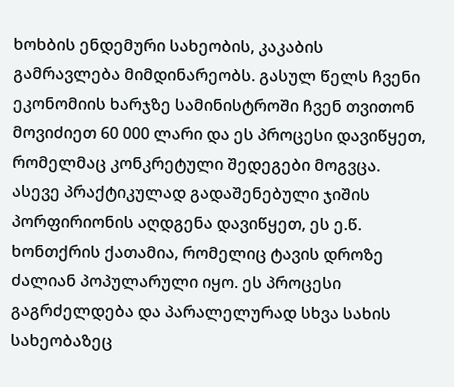ხოხბის ენდემური სახეობის, კაკაბის გამრავლება მიმდინარეობს. გასულ წელს ჩვენი ეკონომიის ხარჯზე სამინისტროში ჩვენ თვითონ მოვიძიეთ 60 000 ლარი და ეს პროცესი დავიწყეთ, რომელმაც კონკრეტული შედეგები მოგვცა. ასევე პრაქტიკულად გადაშენებული ჯიშის პორფირიონის აღდგენა დავიწყეთ, ეს ე.წ. ხონთქრის ქათამია, რომელიც ტავის დროზე ძალიან პოპულარული იყო. ეს პროცესი გაგრძელდება და პარალელურად სხვა სახის სახეობაზეც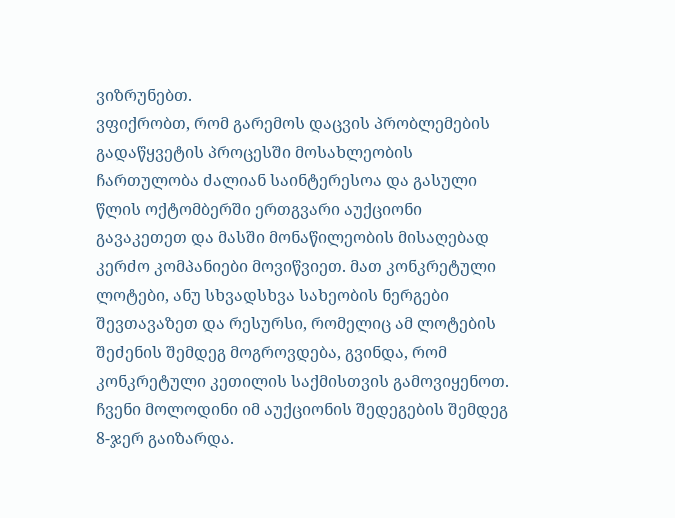ვიზრუნებთ.
ვფიქრობთ, რომ გარემოს დაცვის პრობლემების გადაწყვეტის პროცესში მოსახლეობის ჩართულობა ძალიან საინტერესოა და გასული წლის ოქტომბერში ერთგვარი აუქციონი გავაკეთეთ და მასში მონაწილეობის მისაღებად კერძო კომპანიები მოვიწვიეთ. მათ კონკრეტული ლოტები, ანუ სხვადსხვა სახეობის ნერგები შევთავაზეთ და რესურსი, რომელიც ამ ლოტების შეძენის შემდეგ მოგროვდება, გვინდა, რომ კონკრეტული კეთილის საქმისთვის გამოვიყენოთ. ჩვენი მოლოდინი იმ აუქციონის შედეგების შემდეგ 8-ჯერ გაიზარდა.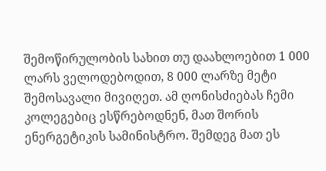შემოწირულობის სახით თუ დაახლოებით 1 000 ლარს ველოდებოდით, 8 000 ლარზე მეტი შემოსავალი მივიღეთ. ამ ღონისძიებას ჩემი კოლეგებიც ესწრებოდნენ, მათ შორის ენერგეტიკის სამინისტრო. შემდეგ მათ ეს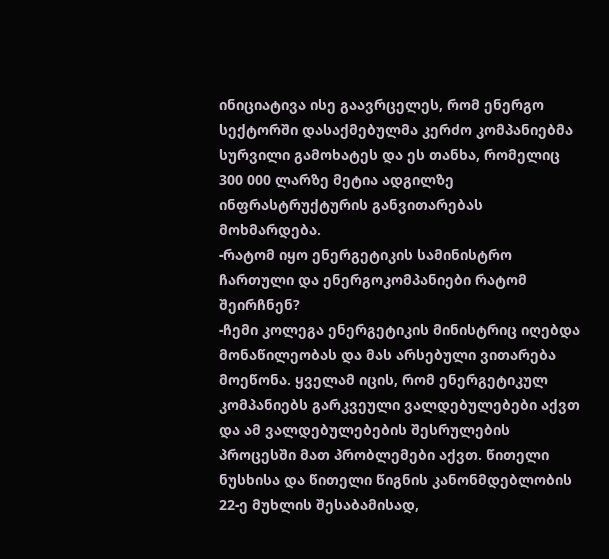ინიციატივა ისე გაავრცელეს, რომ ენერგო სექტორში დასაქმებულმა კერძო კომპანიებმა სურვილი გამოხატეს და ეს თანხა, რომელიც 300 000 ლარზე მეტია ადგილზე ინფრასტრუქტურის განვითარებას მოხმარდება.
-რატომ იყო ენერგეტიკის სამინისტრო ჩართული და ენერგოკომპანიები რატომ შეირჩნენ?
-ჩემი კოლეგა ენერგეტიკის მინისტრიც იღებდა მონაწილეობას და მას არსებული ვითარება მოეწონა. ყველამ იცის, რომ ენერგეტიკულ კომპანიებს გარკვეული ვალდებულებები აქვთ და ამ ვალდებულებების შესრულების პროცესში მათ პრობლემები აქვთ. წითელი ნუსხისა და წითელი წიგნის კანონმდებლობის 22-ე მუხლის შესაბამისად,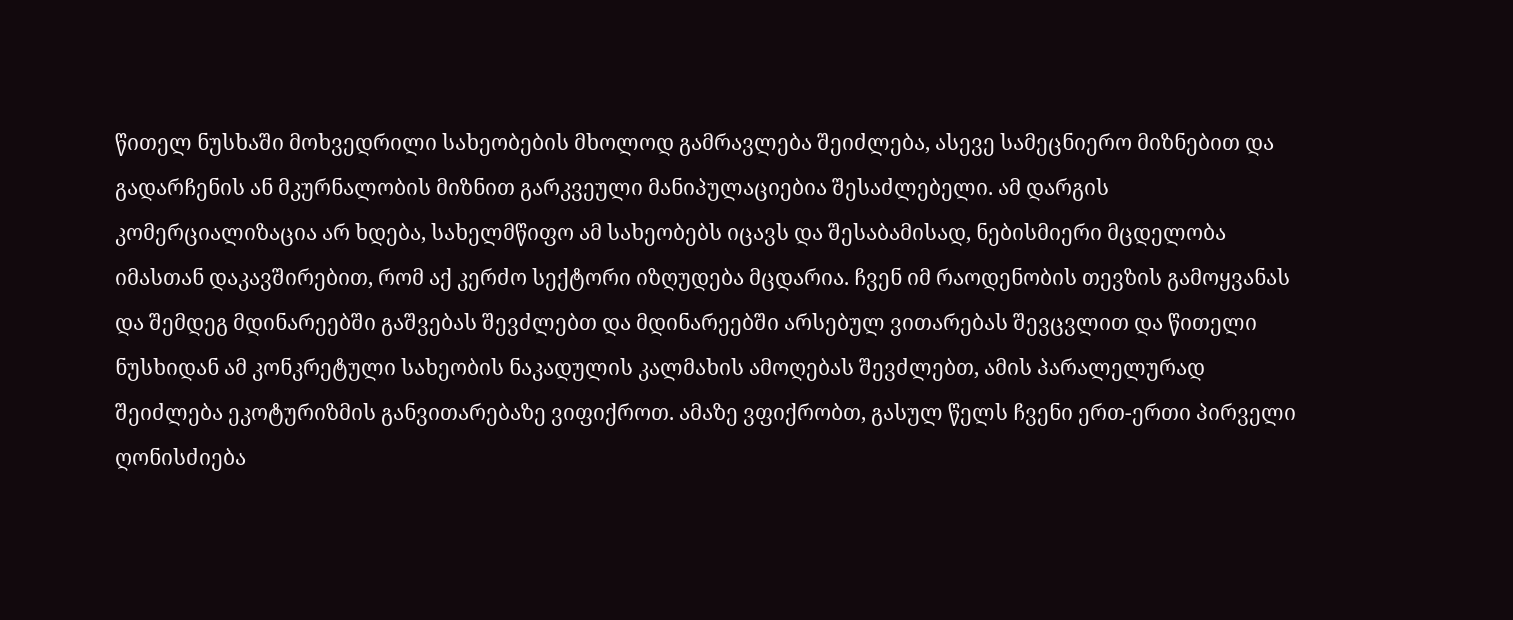წითელ ნუსხაში მოხვედრილი სახეობების მხოლოდ გამრავლება შეიძლება, ასევე სამეცნიერო მიზნებით და გადარჩენის ან მკურნალობის მიზნით გარკვეული მანიპულაციებია შესაძლებელი. ამ დარგის კომერციალიზაცია არ ხდება, სახელმწიფო ამ სახეობებს იცავს და შესაბამისად, ნებისმიერი მცდელობა იმასთან დაკავშირებით, რომ აქ კერძო სექტორი იზღუდება მცდარია. ჩვენ იმ რაოდენობის თევზის გამოყვანას და შემდეგ მდინარეებში გაშვებას შევძლებთ და მდინარეებში არსებულ ვითარებას შევცვლით და წითელი ნუსხიდან ამ კონკრეტული სახეობის ნაკადულის კალმახის ამოღებას შევძლებთ, ამის პარალელურად შეიძლება ეკოტურიზმის განვითარებაზე ვიფიქროთ. ამაზე ვფიქრობთ, გასულ წელს ჩვენი ერთ-ერთი პირველი ღონისძიება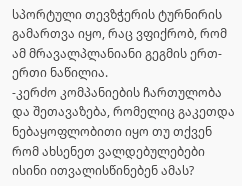სპორტული თევზჭერის ტურნირის გამართვა იყო, რაც ვფიქრობ, რომ ამ მრავალპლანიანი გეგმის ერთ-ერთი ნაწილია.
-კერძო კომპანიების ჩართულობა და შეთავაზება, რომელიც გაკეთდა ნებაყოფლობითი იყო თუ თქვენ რომ ახსენეთ ვალდებულებები ისინი ითვალისწინებენ ამას?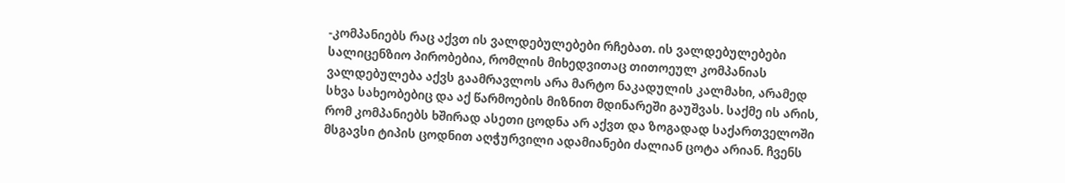-კომპანიებს რაც აქვთ ის ვალდებულებები რჩებათ. ის ვალდებულებები სალიცენზიო პირობებია, რომლის მიხედვითაც თითოეულ კომპანიას ვალდებულება აქვს გაამრავლოს არა მარტო ნაკადულის კალმახი, არამედ სხვა სახეობებიც და აქ წარმოების მიზნით მდინარეში გაუშვას. საქმე ის არის, რომ კომპანიებს ხშირად ასეთი ცოდნა არ აქვთ და ზოგადად საქართველოში მსგავსი ტიპის ცოდნით აღჭურვილი ადამიანები ძალიან ცოტა არიან. ჩვენს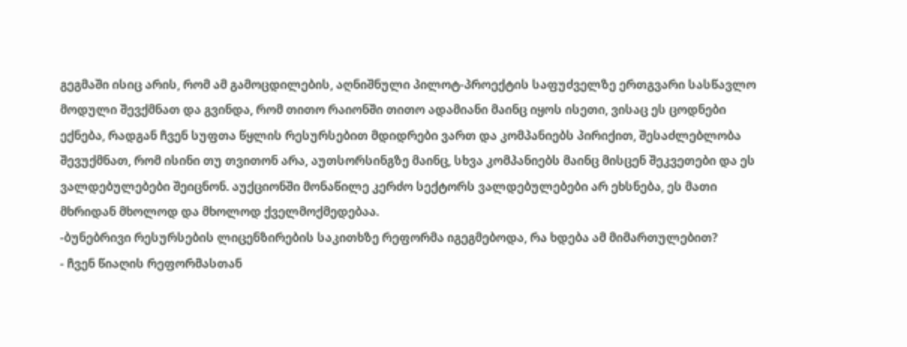გეგმაში ისიც არის, რომ ამ გამოცდილების, აღნიშნული პილოტ-პროექტის საფუძველზე ერთგვარი სასწავლო მოდული შევქმნათ და გვინდა, რომ თითო რაიონში თითო ადამიანი მაინც იყოს ისეთი, ვისაც ეს ცოდნები ექნება, რადგან ჩვენ სუფთა წყლის რესურსებით მდიდრები ვართ და კომპანიებს პირიქით, შესაძლებლობა შევუქმნათ, რომ ისინი თუ თვითონ არა, აუთსორსინგზე მაინც, სხვა კომპანიებს მაინც მისცენ შეკვეთები და ეს ვალდებულებები შეიცნონ. აუქციონში მონაწილე კერძო სექტორს ვალდებულებები არ ეხსნება, ეს მათი მხრიდან მხოლოდ და მხოლოდ ქველმოქმედებაა.
-ბუნებრივი რესურსების ლიცენზირების საკითხზე რეფორმა იგეგმებოდა, რა ხდება ამ მიმართულებით?
- ჩვენ წიაღის რეფორმასთან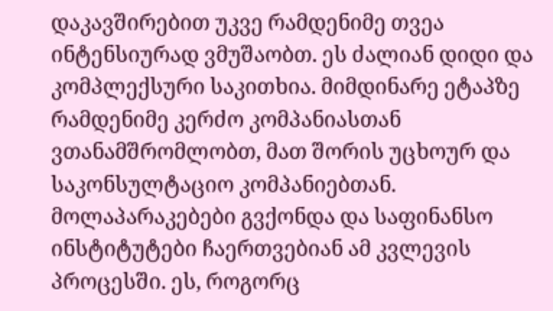დაკავშირებით უკვე რამდენიმე თვეა ინტენსიურად ვმუშაობთ. ეს ძალიან დიდი და კომპლექსური საკითხია. მიმდინარე ეტაპზე რამდენიმე კერძო კომპანიასთან ვთანამშრომლობთ, მათ შორის უცხოურ და საკონსულტაციო კომპანიებთან. მოლაპარაკებები გვქონდა და საფინანსო ინსტიტუტები ჩაერთვებიან ამ კვლევის პროცესში. ეს, როგორც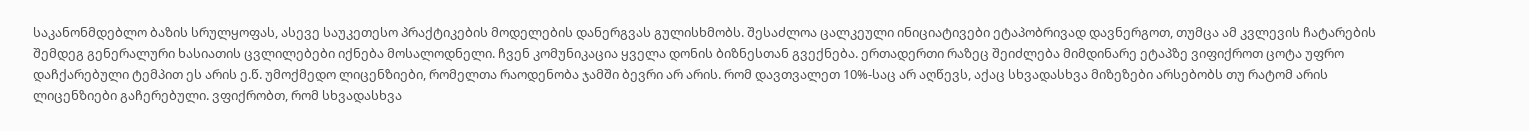საკანონმდებლო ბაზის სრულყოფას, ასევე საუკეთესო პრაქტიკების მოდელების დანერგვას გულისხმობს. შესაძლოა ცალკეული ინიციატივები ეტაპობრივად დავნერგოთ, თუმცა ამ კვლევის ჩატარების შემდეგ გენერალური ხასიათის ცვლილებები იქნება მოსალოდნელი. ჩვენ კომუნიკაცია ყველა დონის ბიზნესთან გვექნება. ერთადერთი რაზეც შეიძლება მიმდინარე ეტაპზე ვიფიქროთ ცოტა უფრო დაჩქარებული ტემპით ეს არის ე.წ. უმოქმედო ლიცენზიები, რომელთა რაოდენობა ჯამში ბევრი არ არის. რომ დავთვალეთ 10%-საც არ აღწევს, აქაც სხვადასხვა მიზეზები არსებობს თუ რატომ არის ლიცენზიები გაჩერებული. ვფიქრობთ, რომ სხვადასხვა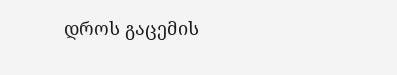დროს გაცემის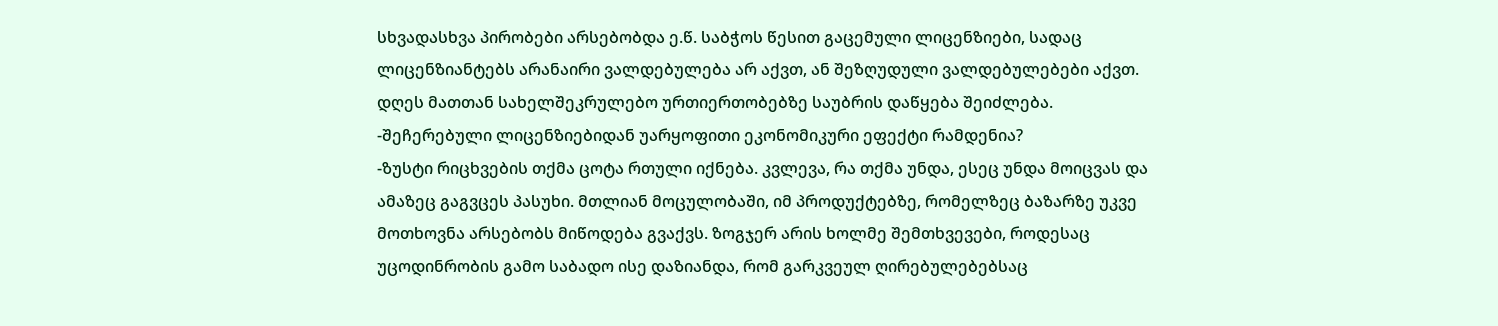სხვადასხვა პირობები არსებობდა ე.წ. საბჭოს წესით გაცემული ლიცენზიები, სადაც ლიცენზიანტებს არანაირი ვალდებულება არ აქვთ, ან შეზღუდული ვალდებულებები აქვთ. დღეს მათთან სახელშეკრულებო ურთიერთობებზე საუბრის დაწყება შეიძლება.
-შეჩერებული ლიცენზიებიდან უარყოფითი ეკონომიკური ეფექტი რამდენია?
-ზუსტი რიცხვების თქმა ცოტა რთული იქნება. კვლევა, რა თქმა უნდა, ესეც უნდა მოიცვას და ამაზეც გაგვცეს პასუხი. მთლიან მოცულობაში, იმ პროდუქტებზე, რომელზეც ბაზარზე უკვე მოთხოვნა არსებობს მიწოდება გვაქვს. ზოგჯერ არის ხოლმე შემთხვევები, როდესაც უცოდინრობის გამო საბადო ისე დაზიანდა, რომ გარკვეულ ღირებულებებსაც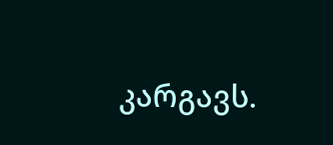კარგავს.